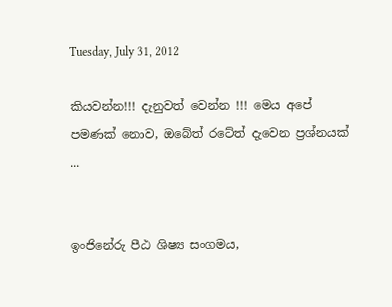Tuesday, July 31, 2012

කියවන්න!!! දැනුවත් වෙන්න !!! මෙය අපේ පමණක් නොව, ඔබේත් රටේත් දැවෙන ප්‍රශ්නයක් ...


ඉංජිනේරු පීඨ ශිෂ්‍ය සංගමය,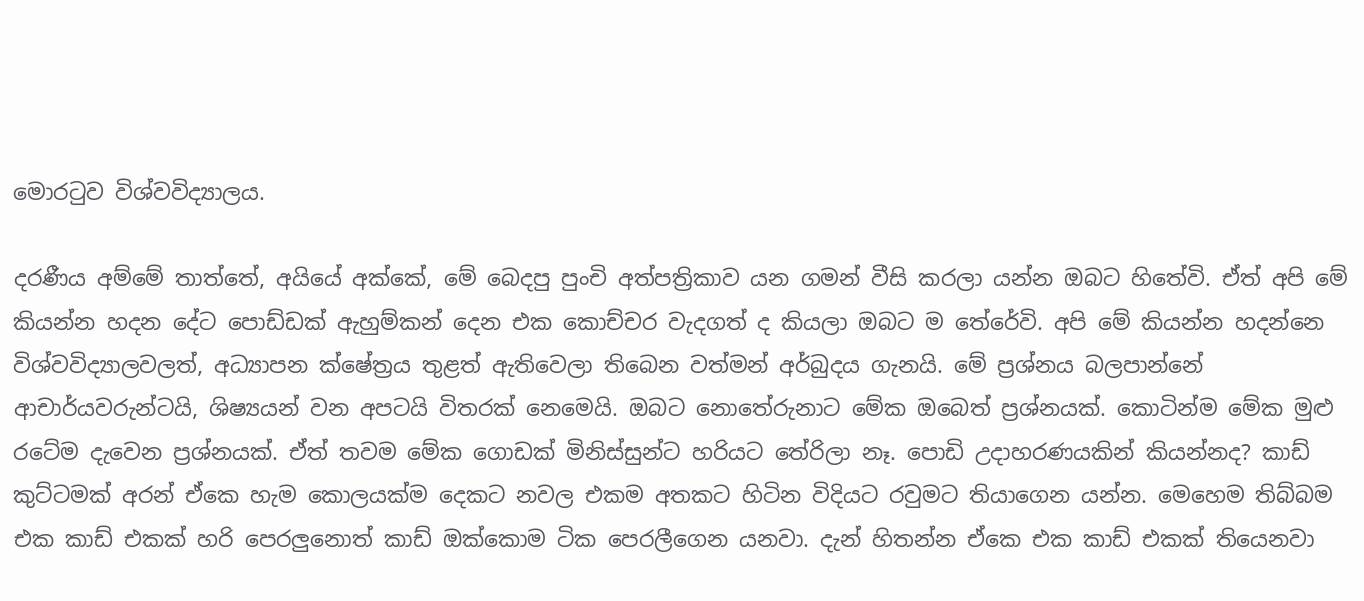මොරටුව විශ්වවිද්‍යාලය.

දරණීය අම්මේ තාත්තේ, අයියේ අක්කේ, මේ බෙදපු පුංචි අත්පත්‍රිකාව යන ගමන් වීසි කරලා යන්න ඔබට හිතේවි. ඒත් අපි මේ කියන්න හදන දේට පොඩ්ඩක් ඇහුම්කන් දෙන එක කොච්චර වැදගත් ද කියලා ඔබට ම තේරේවි. අපි මේ කියන්න හදන්නෙ විශ්වවිද්‍යාලවලත්, අධ්‍යාපන ක්ෂේත්‍රය තුළත් ඇතිවෙලා තිබෙන වත්මන් අර්බුදය ගැනයි. මේ ප්‍රශ්නය බලපාන්නේ ආචාර්යවරුන්ටයි, ශිෂ්‍යයන් වන අපටයි විතරක් නෙමෙයි. ඔබට නොතේරුනාට මේක ඔබෙත් ප්‍රශ්නයක්. කොටින්ම මේක මුළු රටේම දැවෙන ප්‍රශ්නයක්. ඒත් තවම මේක ගොඩක් මිනිස්සුන්ට හරියට තේරිලා නෑ. පොඩි උදාහරණයකින් කියන්නද? කාඩ් කුට්ටමක් අරන් ඒකෙ හැම කොලයක්ම දෙකට නවල එකම අතකට හිටින විදියට රවුමට තියාගෙන යන්න. මෙහෙම තිබ්බම එක කාඩ් එකක් හරි පෙරලුනොත් කාඩ් ඔක්කොම ටික පෙරලීගෙන යනවා. දැන් හිතන්න ඒකෙ එක කාඩ් එකක් තියෙනවා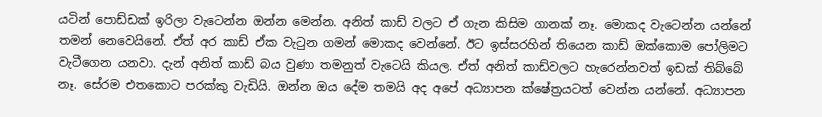යටින් පොඩ්ඩක් ඉරිලා වැටෙන්න ඔන්න මෙන්න. අනිත් කාඩ් වලට ඒ ගැන කිසිම ගානක් නෑ. මොකද වැටෙන්න යන්නේ තමන් නෙවෙයිනේ. ඒත් අර කාඩ් ඒක වැටුන ගමන් මොකද වෙන්නේ. ඊට ඉස්සරහින් තියෙන කාඩ් ඔක්කොම පෝලිමට වැටීගෙන යනවා. දැන් අනිත් කාඩ් බය වුණා තමනුත් වැටෙයි කියල. ඒත් අනිත් කාඩ්වලට හැරෙන්නවත් ඉඩක් තිබ්බේ නෑ. සේරම එතකොට පරක්කු වැඩියි. ඔන්න ඔය දේම තමයි අද අපේ අධ්‍යාපන ක්ෂේත්‍රයටත් වෙන්න යන්නේ. අධ්‍යාපන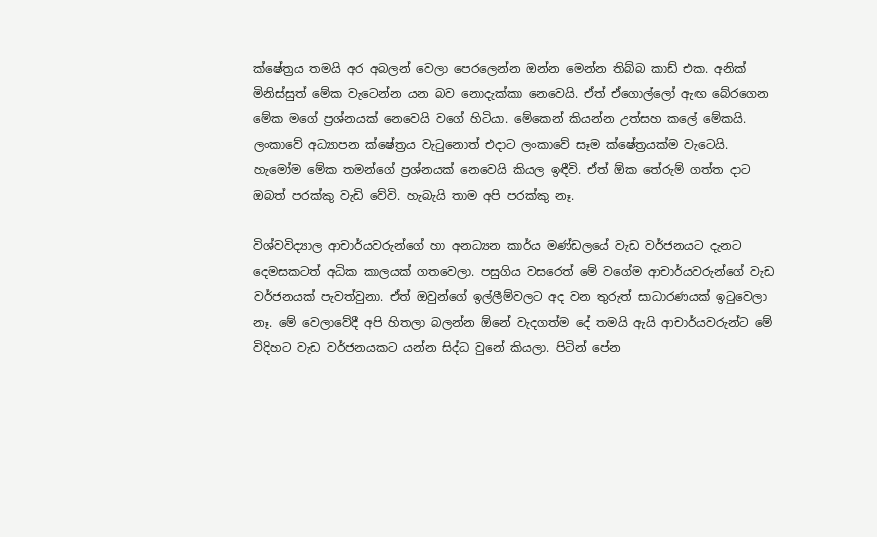ක්ෂේත්‍රය තමයි අර අබලන් වෙලා පෙරලෙන්න ඔන්න මෙන්න තිබ්බ කාඩ් එක. අනික් මිනිස්සුත් මේක වැටෙන්න යන බව නොදැක්කා නෙවෙයි. ඒත් ඒගොල්ලෝ ඇඟ බේරගෙන මේක මගේ ප්‍රශ්නයක් නෙවෙයි වගේ හිටියා. මේකෙන් කියන්න උත්සහ කලේ මේකයි. ලංකාවේ අධ්‍යාපන ක්ෂේත්‍රය වැටුනොත් එදාට ලංකාවේ සෑම ක්ෂේත්‍රයක්ම වැටෙයි. හැමෝම මේක තමන්ගේ ප්‍රශ්නයක් නෙවෙයි කියල ඉඳීවි. ඒත් ඕක තේරුම් ගත්ත දාට ඔබත් පරක්කු වැඩි වේවි. හැබැයි තාම අපි පරක්කු නෑ.

විශ්වවිද්‍යාල ආචාර්යවරුන්ගේ හා අනධ්‍යන කාර්ය මණ්ඩලයේ වැඩ වර්ජනයට දැනට දෙමසකටත් අධික කාලයක් ගතවෙලා. පසුගිය වසරෙත් මේ වගේම ආචාර්යවරුන්ගේ වැඩ වර්ජනයක් පැවත්වුනා. ඒත් ඔවුන්ගේ ඉල්ලීම්වලට අද වන තුරුත් සාධාරණයක් ඉටුවෙලා නෑ. මේ වෙලාවේදී අපි හිතලා බලන්න ඕනේ වැදගත්ම දේ තමයි ඇයි ආචාර්යවරුන්ට මේ විදිහට වැඩ වර්ජනයකට යන්න සිද්ධ වුනේ කියලා. පිටින් පේන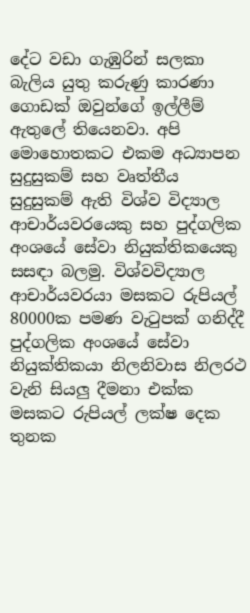දේට වඩා ගැඹුරින් සලකා බැලිය යුතු කරුණු කාරණා ගොඩක් ඔවුන්ගේ ඉල්ලීම් ඇතුලේ තියෙනවා. අපි මොහොතකට එකම අධ්‍යාපන සුදුසුකම් සහ වෘත්තීය සුදුසුකම් ඇති විශ්ව විද්‍යාල ආචාර්යවරයෙකු සහ පුද්ගලික අංශයේ සේවා නියුක්තිකයෙකු සසඳා බලමු. විශ්වවිද්‍යාල ආචාර්යවරයා මසකට රුපියල් 80000ක පමණ වැටුපක් ගනිද්දී පුද්ගලික අංශයේ සේවා නියුක්තිකයා නිලනිවාස නිලරථ වැනි සියලු දීමනා එක්ක මසකට රුපියල් ලක්ෂ දෙක තුනක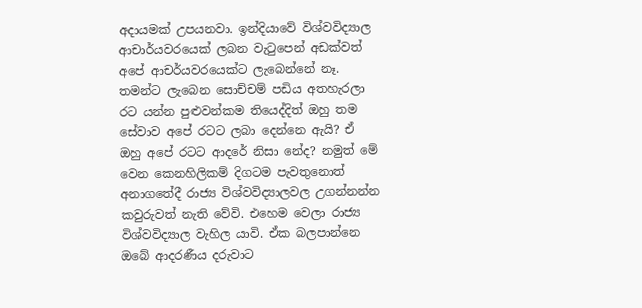අදායමක් උපයනවා. ඉන්දියාවේ විශ්වවිද්‍යාල ආචාර්යවරයෙක් ලබන වැටුපෙන් අඩක්වත් අපේ ආචර්යවරයෙක්ට ලැබෙන්නේ නෑ. තමන්ට ලැබෙන සොච්චම් පඩිය අතහැරලා රට යන්න පුළුවන්කම තියෙද්දිත් ඔහු තම සේවාව අපේ රටට ලබා දෙන්නෙ ඇයි? ඒ ඔහු අපේ රටට ආදරේ නිසා නේද? නමුත් මේ වෙන කෙනහිලිකම් දිගටම පැවතුනොත් අනාගතේදී රාජ්‍ය විශ්වවිද්‍යාලවල උගන්නන්න කවුරුවත් නැති වේවි. එහෙම වෙලා රාජ්‍ය විශ්වවිද්‍යාල වැහිල යාවි. ඒක බලපාන්නෙ ඔබේ ආදරණීය දරුවාට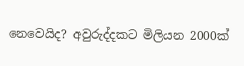නෙවෙයිද? අවුරුද්දකට මිලියන 2000ක්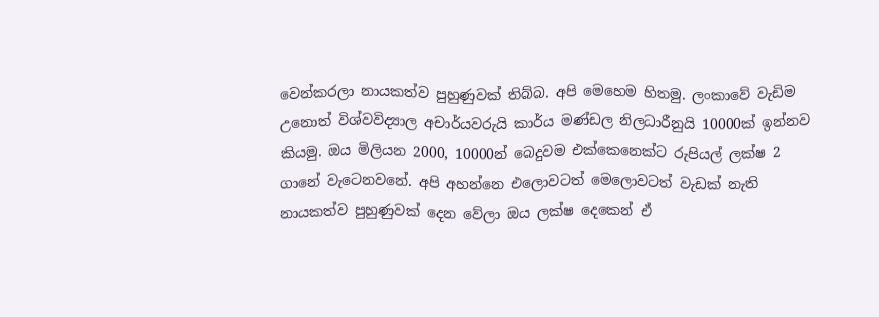වෙන්කරලා නායකත්ව පුහුණුවක් තිබ්බ. අපි මෙහෙම හිතමු. ලංකාවේ වැඩිම උනොත් විශ්වවිද්‍යාල අචාර්යවරුයි කාර්ය මණ්ඩල නිලධාරීනුයි 10000ක් ඉන්නව කියමු. ඔය මිලියන 2000, 10000න් බෙදුවම එක්කෙනෙක්ට රුපියල් ලක්ෂ 2 ගානේ වැටෙනවනේ. අපි අහන්නෙ එලොවටත් මෙලොවටත් වැඩක් නැති නායකත්ව පුහුණුවක් දෙන වේලා ඔය ලක්ෂ දෙකෙන් ඒ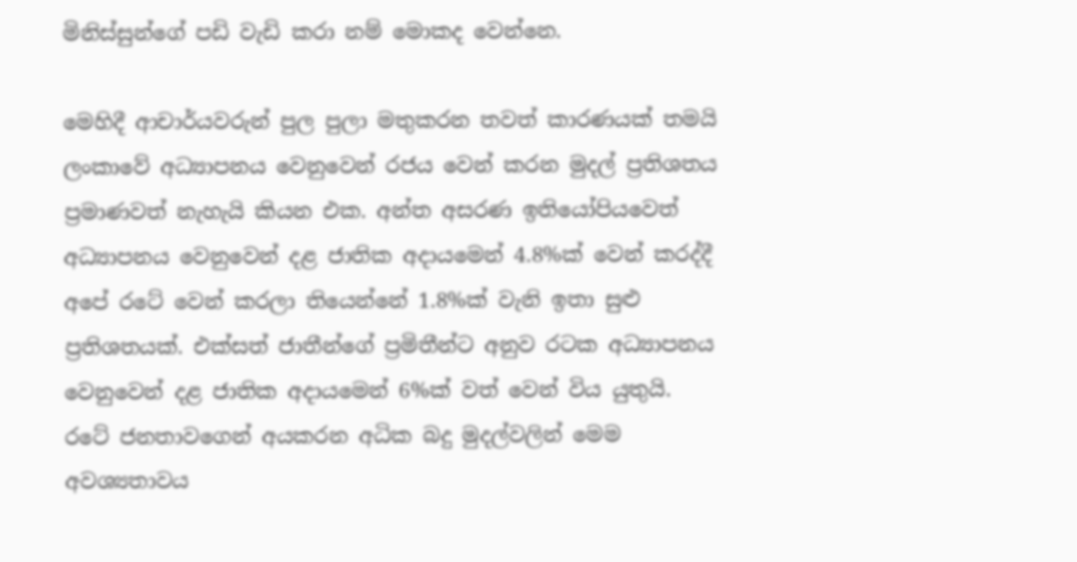මිනිස්සුන්ගේ පඩි වැඩි කරා නම් මොකද වෙන්නෙ.

මෙහිදී ආචාර්යවරුන් පුල පුලා මතුකරන තවත් කාරණයක් තමයි ලංකාවේ අධ්‍යාපනය වෙනුවෙන් රජය වෙන් කරන මුදල් ප්‍රතිශතය ප්‍රමාණවත් නැහැයි කියන එක. අන්ත අසරණ ඉතියෝපියවෙත් අධ්‍යාපනය වෙනුවෙන් දළ ජාතික අදායමෙන් 4.8%ක් වෙන් කරද්දී අපේ රටේ වෙන් කරලා තියෙන්නේ 1.8%ක් වැනි ඉතා සුළු ප්‍රතිශතයක්. එක්සත් ජාතීන්ගේ ප්‍රමිතීන්ට අනුව රටක අධ්‍යාපනය වෙනුවෙන් දළ ජාතික අදායමෙන් 6%ක් වත් වෙන් විය යුතුයි. රටේ ජනතාවගෙන් අයකරන අධික බදු මුදල්වලින් මෙම අවශ්‍යතාවය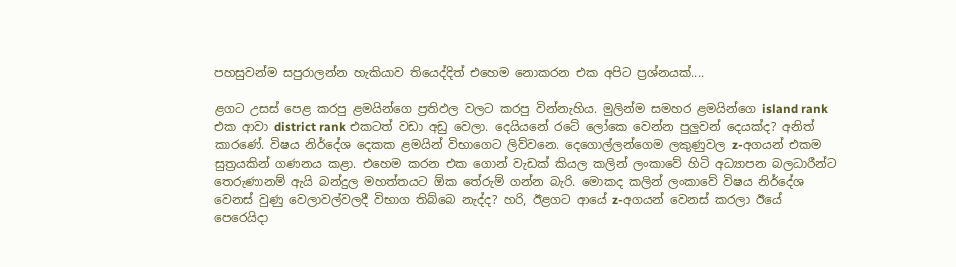පහසුවන්ම සපුරාලන්න හැකියාව තියෙද්දිත් එහෙම නොකරන එක අපිට ප්‍රශ්නයක්....

ළගට උසස් පෙළ කරපු ළමයින්ගෙ ප්‍රතිඵල වලට කරපු වින්නැහිය. මුලින්ම සමහර ළමයින්ගෙ island rank එක ආවා district rank එකටත් වඩා අඩු වෙලා. දෙයියනේ රටේ ලෝකෙ වෙන්න පුලුවන් දෙයක්ද? අනිත් කාරණේ. විෂය නිර්දේශ දෙකක ළමයින් විභාගෙට ලිව්වනෙ. දෙගොල්ලන්ගෙම ලකුණුවල z-අගයන් එකම සුත්‍රයකින් ගණනය කළා. එහෙම කරන එක ගොන් වැඩක් කියල කලින් ලංකාවේ හිටි අධ්‍යාපන බලධාරීන්ට තෙරුණානම් ඇයි බන්දුල මහත්තයට ඕක තේරුම් ගන්න බැරි. මොකද කලින් ලංකාවේ විෂය නිර්දේශ වෙනස් වුණු වෙලාවල්වලදී විභාග තිබ්බෙ නැද්ද? හරි, ඊළගට ආයේ z-අගයන් වෙනස් කරලා ඊයේ පෙරෙයිදා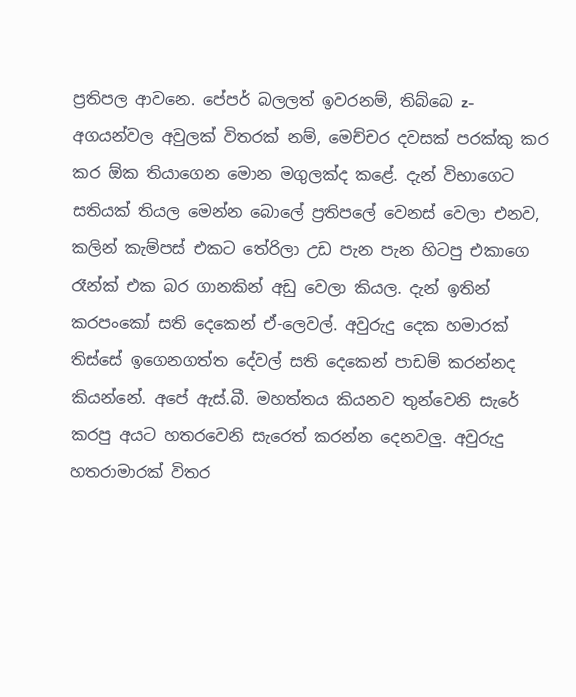ප්‍රතිපල ආවනෙ. පේපර් බලලත් ඉවරනම්, තිබ්බෙ z-අගයන්වල අවුලක් විතරක් නම්, මෙච්චර දවසක් පරක්කු කර කර ඕක තියාගෙන මොන මගුලක්ද කළේ. දැන් විභාගෙට සතියක් තියල මෙන්න බොලේ ප්‍රතිපලේ වෙනස් වෙලා එනව, කලින් කැම්පස් එකට තේරිලා උඩ පැන පැන හිටපු එකාගෙ රෑන්ක් එක බර ගානකින් අඩු වෙලා කියල. දැන් ඉතින් කරපංකෝ සති දෙකෙන් ඒ-ලෙවල්. අවුරුදු දෙක හමාරක් තිස්සේ ඉගෙනගත්ත දේවල් සති දෙකෙන් පාඩම් කරන්නද කියන්නේ. අපේ ඇස්.බී. මහත්තය කියනව තුන්වෙනි සැරේ කරපු අයට හතරවෙනි සැරෙත් කරන්න දෙනවලු. අවුරුදු හතරාමාරක් විතර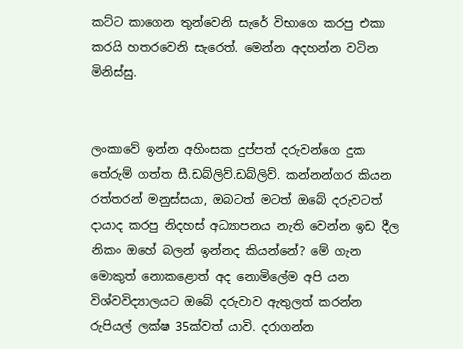කට්ට කාගෙන තුන්වෙනි සැරේ විභාගෙ කරපු එකා කරයි හතරවෙනි සැරෙත්. මෙන්න අදහන්න වටින මිනිස්සු.


ලංකාවේ ඉන්න අහිංසක දුප්පත් දරුවන්ගෙ දුක තේරුම් ගත්ත සී.ඩබ්ලිව්.ඩබ්ලිව්. කන්නන්ගර කියන රත්තරන් මනුස්සයා, ඔබටත් මටත් ඔබේ දරුවටත් දායාද කරපු නිදහස් අධ්‍යාපනය නැති වෙන්න ඉඩ දීල නිකං ඔහේ බලන් ඉන්නද කියන්නේ? මේ ගැන මොකුත් නොකළොත් අද නොමිලේම අපි යන විශ්වවිද්‍යාලයට ඔබේ දරුවාව ඇතුලත් කරන්න රුපියල් ලක්ෂ 35ක්වත් යාවි. දරාගන්න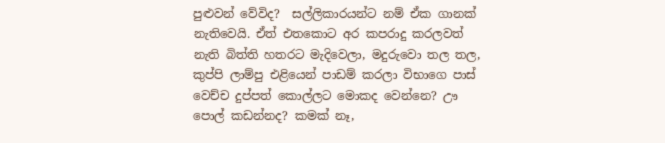පුළුවන් වේවිද?  සල්ලිකාරයන්ට නම් ඒක ගානක් නැතිවෙයි. ඒත් එතකොට අර කපරාදු කරලවත් නැති බිත්ති හතරට මැදිවෙලා, මදුරුවො තල තල, කුප්පි ලාම්පු එළියෙන් පාඩම් කරලා විභාගෙ පාස් වෙච්ච දුප්පත් කොල්ලට මොකද වෙන්නෙ? ඌ පොල් කඩන්නද? කමක් නෑ,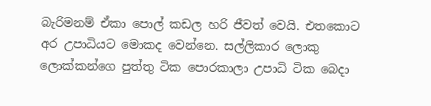බැරිමනම් ඒකා පොල් කඩල හරි ජීවත් වෙයි. එතකොට අර උපාධියට මොකද වෙන්නෙ. සල්ලිකාර ලොකු ලොක්කන්ගෙ පුත්තු ටික පොරකාලා උපාධි ටික බෙදා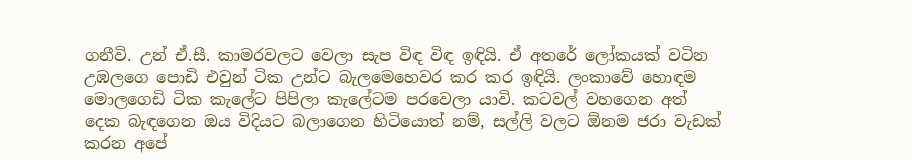ගනීවි. උන් ඒ.සී. කාමරවලට වෙලා සැප විඳ විඳ ඉඳියි. ඒ අතරේ ලෝකයක් වටින උඹලගෙ පොඩි එවුන් ටික උන්ට බැලමෙහෙවර කර කර ඉඳියි. ලංකාවේ හොඳම මොලගෙඩි ටික කැලේට පිපිලා කැලේටම පරවෙලා යාවි. කටවල් වහගෙන අත් දෙක බැඳගෙන ඔය විදියට බලාගෙන හිටියොත් නම්, සල්ලි වලට ඕනම ජරා වැඩක් කරන අපේ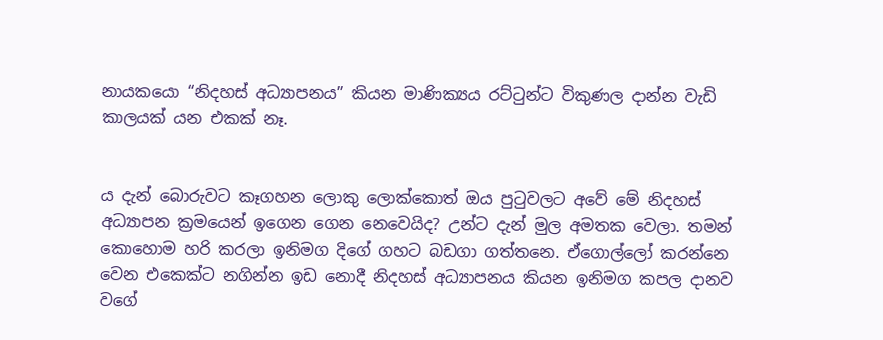නායකයො “නිදහස් අධ්‍යාපනය” කියන මාණික්‍යය රට්ටුන්ට විකුණල දාන්න වැඩි කාලයක් යන එකක් නෑ.


ය දැන් බොරුවට කෑගහන ලොකු ලොක්කොත් ඔය පුටුවලට අවේ මේ නිදහස් අධ්‍යාපන ක්‍රමයෙන් ඉගෙන ගෙන නෙවෙයිද? උන්ට දැන් මුල අමතක වෙලා. තමන් කොහොම හරි කරලා ඉනිමග දිගේ ගහට බඩගා ගත්තනෙ. ඒගොල්ලෝ කරන්නෙ වෙන එකෙක්ට නගින්න ඉඩ නොදී නිදහස් අධ්‍යාපනය කියන ඉනිමග කපල දානව වගේ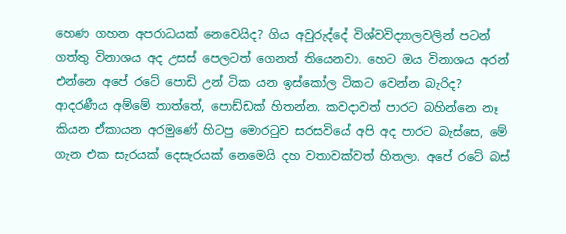හෙණ ගහන අපරාධයක් නෙවෙයිද? ගිය අවුරුද්දේ විශ්වවිද්‍යාලවලින් පටන් ගත්තු විනාශය අද උසස් පෙලටත් ගෙනත් තියෙනවා. හෙට ඔය විනාශය අරන් එන්නෙ අපේ රටේ පොඩි උන් ටික යන ඉස්කෝල ටිකට වෙන්න බැරිද? ආදරණීය අම්මේ තාත්තේ, පොඩ්ඩක් හිතන්න. කවදාවත් පාරට බහින්නෙ නෑ කියන ඒකායන අරමුණේ හිටපු මොරටුව සරසවියේ අපි අද පාරට බැස්සෙ, මේ ගැන එක සැරයක් දෙසැරයක් නෙමෙයි දහ වතාවක්වත් හිතලා. අපේ රටේ බස්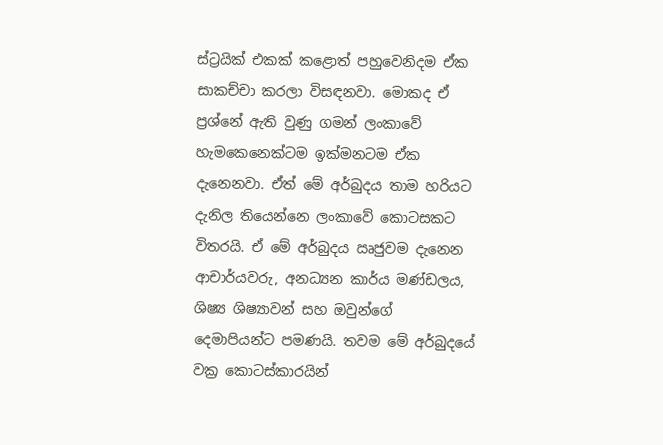ස්ට්‍රයික් එකක් කළොත් පහුවෙනිදම ඒක සාකච්චා කරලා විසඳනවා. මොකද ඒ ප්‍රශ්නේ ඇති වුණු ගමන් ලංකාවේ හැමකෙනෙක්ටම ඉක්මනටම ඒක දැනෙනවා. ඒත් මේ අර්බුදය තාම හරියට දැනිල තියෙන්නෙ ලංකාවේ කොටසකට විතරයි. ඒ මේ අර්බුදය ඍජුවම දැනෙන ආචාර්යවරු, අනධ්‍යන කාර්ය මණ්ඩලය, ශිෂ්‍ය ශිෂ්‍යාවන් සහ ඔවුන්ගේ දෙමාපියන්ට පමණයි. තවම මේ අර්බුදයේ වක්‍ර කොටස්කාරයින්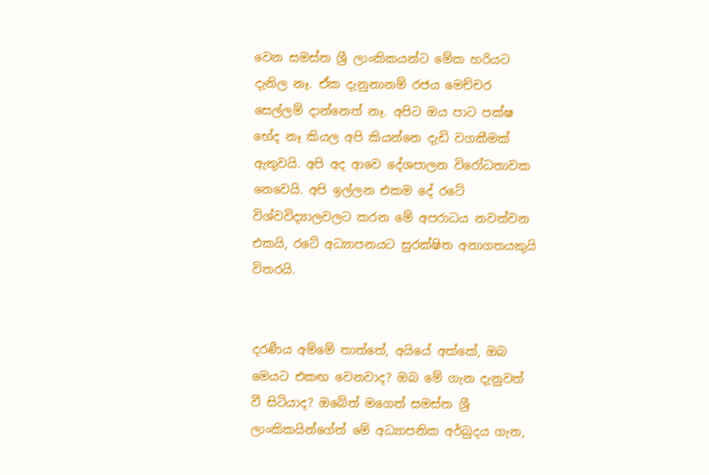වෙන සමස්ත ශ්‍රී ලාංකිකයන්ට මේක හරියට දැනිල නෑ. ඒක දැනුනානම් රජය මෙච්චර සෙල්ලම් දාන්නෙත් නෑ. අපිට ඔය පාට පක්ෂ භේද නෑ කියල අපි කියන්නෙ දැඩි වගකීමක් ඇතුවයි. අපි අද ආවෙ දේශපාලන විරෝධතාවක නෙවෙයි. අපි ඉල්ලන එකම දේ රටේ විශ්වවිද්‍යාලවලට කරන මේ අපරාධය නවත්වන එකයි, රටේ අධ්‍යාපනයට සුරක්ෂිත අනාගතයකුයි විතරයි.


දරණීය අම්මේ තාත්තේ, අයියේ අක්කේ, ඔබ මෙයට එකඟ වෙනවාද? ඔබ මේ ගැන දැනුවත් වී සිටියාද? ඔබේත් මගෙත් සමස්ත ශ්‍රී ලාංකිකයින්ගේත් මේ අධ්‍යාපනික අර්බුදය ගැන,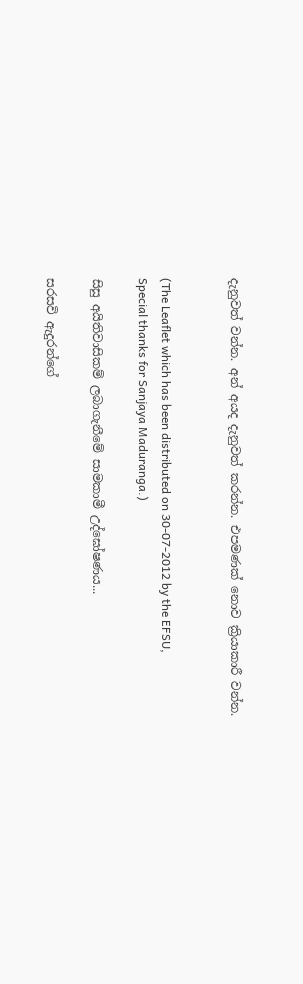දැනුවත් වන්න. අන් අයද දැනුවත් කරන්න. එපමණක් නොව ක්‍රියාකාරී වන්න.


(The Leaflet which has been distributed on 30-07-2012 by the EFSU,
Special thanks for Sanjaya Maduranga.)

සිසු අයිතිවාසිකම් ලබාගැනීමේ සාමකාමී උද්ඝෝෂණය...

සරසවි ඇදුරන්ගේ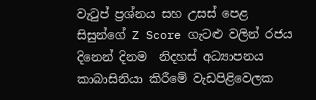වැටුප් ප්‍රශ්නය සහ උසස් පෙළ සිසුන්ගේ Z Score ගැටළු වලින් රජය දිනෙන් දිනම  නිදහස් අධ්‍යාපනය කාබාසිනියා කිරීමේ වැඩපිළිවෙලක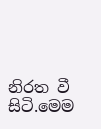නිරත වී සිටි.මෙම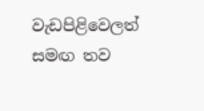වැඩපිළිවෙලත් සමඟ තව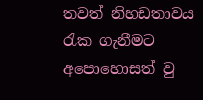තවත් නිහඩතාවය රැක ගැනීමට අපොහොසත් වු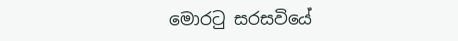මොරටු සරසවියේ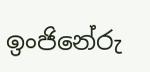ඉංජිනේරු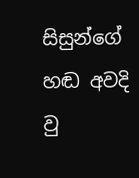සිසුන්ගේ හඬ අවදි වු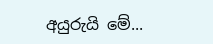අයුරුයි මේ...